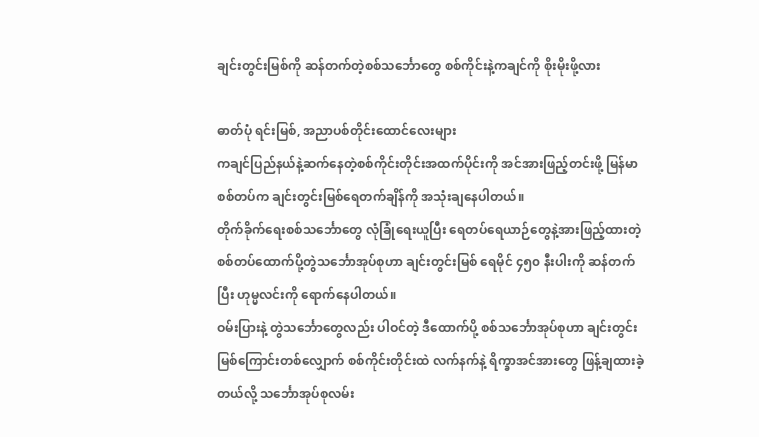ချင်းတွင်းမြစ်ကို ဆန်တက်တဲ့စစ်သင်္ဘောတွေ စစ်ကိုင်းနဲ့ကချင်ကို စိုးမိုးဖို့လား

ဓာတ်ပုံ ရင်းမြစ်, အညာပစ်တိုင်းထောင်လေးများ
ကချင်ပြည်နယ်နဲ့ဆက်နေတဲ့စစ်ကိုင်းတိုင်းအထက်ပိုင်းကို အင်အားဖြည့်တင်းဖို့ မြန်မာစစ်တပ်က ချင်းတွင်းမြစ်ရေတက်ချိန်ကို အသုံးချနေပါတယ်။
တိုက်ခိုက်ရေးစစ်သင်္ဘောတွေ လုံခြုံရေးယူပြီး ရေတပ်ရေယာဉ်တွေနဲ့အားဖြည့်ထားတဲ့ စစ်တပ်ထောက်ပို့တွဲသင်္ဘောအုပ်စုဟာ ချင်းတွင်းမြစ် ရေမိုင် ၄၅၀ နီးပါးကို ဆန်တက်ပြီး ဟုမ္မလင်းကို ရောက်နေပါတယ်။
ဝမ်းပြားနဲ့ တွဲသင်္ဘောတွေလည်း ပါဝင်တဲ့ ဒီထောက်ပို့ စစ်သင်္ဘောအုပ်စုဟာ ချင်းတွင်းမြစ်ကြောင်းတစ်လျှောက် စစ်ကိုင်းတိုင်းထဲ လက်နက်နဲ့ ရိက္ခာအင်အားတွေ ဖြန့်ချထားခဲ့တယ်လို့ သင်္ဘောအုပ်စုလမ်း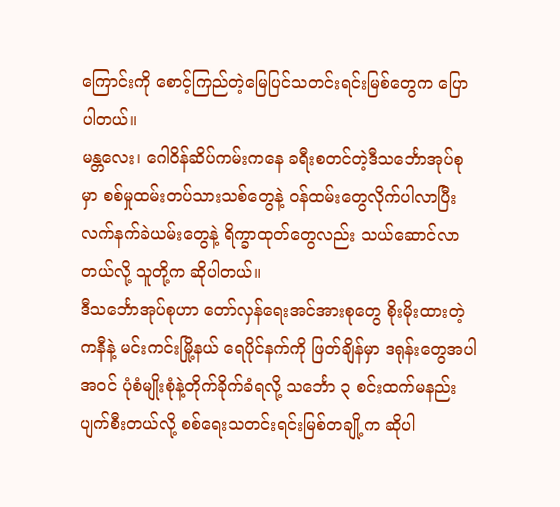ကြောင်းကို စောင့်ကြည်တဲ့မြေပြင်သတင်းရင်းမြစ်တွေက ပြောပါတယ်။
မန္တလေး၊ ဂေါဝိန်ဆိပ်ကမ်းကနေ ခရီးစတင်တဲ့ဒီသင်္ဘောအုပ်စုမှာ စစ်မှုထမ်းတပ်သားသစ်တွေနဲ့ ဝန်ထမ်းတွေလိုက်ပါလာပြီး လက်နက်ခဲယမ်းတွေနဲ့ ရိက္ခာထုတ်တွေလည်း သယ်ဆောင်လာတယ်လို့ သူတို့က ဆိုပါတယ်။
ဒီသင်္ဘောအုပ်စုဟာ တော်လှန်ရေးအင်အားစုတွေ စိုးမိုးထားတဲ့ ကနီနဲ့ မင်းကင်းမြို့နယ် ရေပိုင်နက်ကို ဖြတ်ချိန်မှာ ဒရုန်းတွေအပါအဝင် ပုံစံမျိုးစုံနဲ့တိုက်ခိုက်ခံရလို့ သင်္ဘော ၃ စင်းထက်မနည်း ပျက်စီးတယ်လို့ စစ်ရေးသတင်းရင်းမြစ်တချို့က ဆိုပါ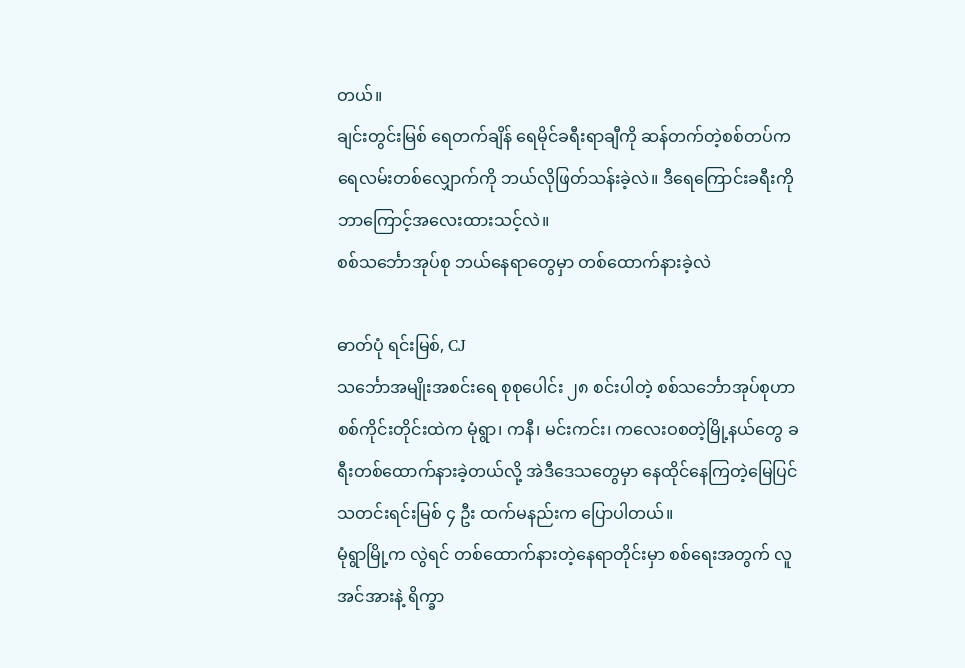တယ်။
ချင်းတွင်းမြစ် ရေတက်ချိန် ရေမိုင်ခရီးရာချီကို ဆန်တက်တဲ့စစ်တပ်က ရေလမ်းတစ်လျှောက်ကို ဘယ်လိုဖြတ်သန်းခဲ့လဲ။ ဒီရေကြောင်းခရီးကို ဘာကြောင့်အလေးထားသင့်လဲ။
စစ်သင်္ဘောအုပ်စု ဘယ်နေရာတွေမှာ တစ်ထောက်နားခဲ့လဲ

ဓာတ်ပုံ ရင်းမြစ်, CJ
သင်္ဘောအမျိုးအစင်းရေ စုစုပေါင်း ၂၈ စင်းပါတဲ့ စစ်သင်္ဘောအုပ်စုဟာ စစ်ကိုင်းတိုင်းထဲက မုံရွာ၊ ကနီ၊ မင်းကင်း၊ ကလေးဝစတဲ့မြို့နယ်တွေ ခရီးတစ်ထောက်နားခဲ့တယ်လို့ အဲဒီဒေသတွေမှာ နေထိုင်နေကြတဲ့မြေပြင်သတင်းရင်းမြစ် ၄ ဦး ထက်မနည်းက ပြောပါတယ်။
မုံရွာမြို့က လွဲရင် တစ်ထောက်နားတဲ့နေရာတိုင်းမှာ စစ်ရေးအတွက် လူအင်အားနဲ့ ရိက္ခာ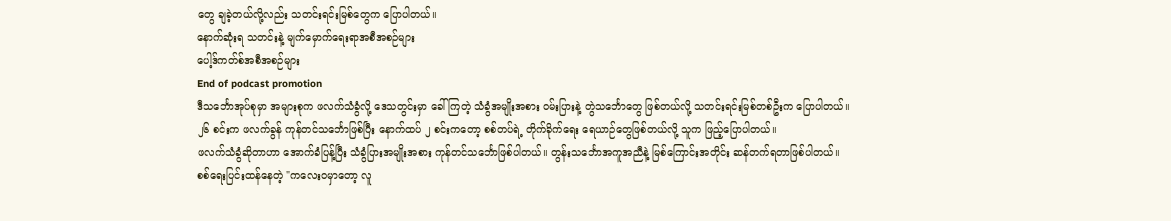တွေ ချခဲ့တယ်လို့လည်း သတင်းရင်းမြစ်တွေက ပြောပါတယ်။
နောက်ဆုံးရ သတင်းနဲ့ မျက်မှောက်ရေးရာအစီအစဉ်များ
ပေါ့ဒ်ကတ်စ်အစီအစဉ်များ
End of podcast promotion
ဒီသင်္ဘောအုပ်စုမှာ အများစုက ဖလက်သံခွံလို့ ဒေသတွင်းမှာ ခေါ်ကြတဲ့ သံခွံအမျိုးအစား ဝမ်းပြားနဲ့ တွဲသင်္ဘောတွေ ဖြစ်တယ်လို့ သတင်းရင်းမြစ်တစ်ဦးက ပြောပါတယ်။
၂၆ စင်းက ဖလက်ခွန် ကုန်တင်သင်္ဘောဖြစ်ပြီး နောက်ထပ် ၂ စင်းကတော့ စစ်တပ်ရဲ့ တိုက်ခိုက်ရေး ရေယာဉ်တွေဖြစ်တယ်လို့ သူက ဖြည့်ပြောပါတယ်။
ဖလက်သံခွံဆိုတာဟာ အောက်ခံပြန့်ပြီး သံခွံပြားအမျိုးအစား ကုန်တင်သင်္ဘောဖြစ်ပါတယ်။ တွန်းသင်္ဘောအကူအညီနဲ့ မြစ်ကြောင်းအတိုင်း ဆန်တက်ရတာဖြစ်ပါတယ်။
စစ်ရေးပြင်းထန်နေတဲ့ "ကလေးဝမှာတော့ လူ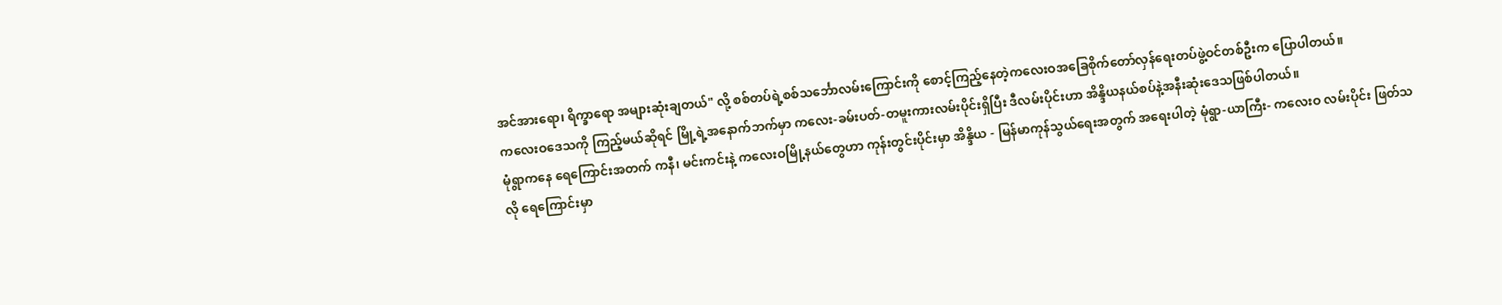အင်အားရော၊ ရိက္ခာရော အများဆုံးချတယ်" လို့ စစ်တပ်ရဲ့စစ်သင်္ဘောလမ်းကြောင်းကို စောင့်ကြည့်နေတဲ့ကလေးဝအခြေစိုက်တော်လှန်ရေးတပ်ဖွဲ့ဝင်တစ်ဦးက ပြောပါတယ်။
ကလေးဝဒေသကို ကြည့်မယ်ဆိုရင် မြို့ရဲ့အနောက်ဘက်မှာ ကလေး-ခမ်းပတ်-တမူးကားလမ်းပိုင်းရှိပြီး ဒီလမ်းပိုင်းဟာ အိန္ဒိယနယ်စပ်နဲ့အနီးဆုံးဒေသဖြစ်ပါတယ်။
မုံရွာကနေ ရေကြောင်းအတက် ကနီ၊ မင်းကင်းနဲ့ ကလေးဝမြို့နယ်တွေဟာ ကုန်းတွင်းပိုင်းမှာ အိန္ဒိယ - မြန်မာကုန်သွယ်ရေးအတွက် အရေးပါတဲ့ မုံရွာ-ယာကြီး- ကလေးဝ လမ်းပိုင်း ဖြတ်သလို ရေကြောင်းမှာ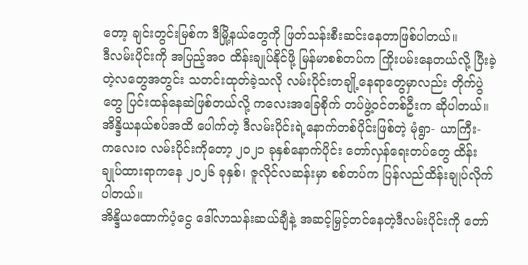တော့ ချင်းတွင်းမြစ်က ဒီမြို့နယ်တွေကို ဖြတ်သန်းစီးဆင်းနေတာဖြစ်ပါတယ်။
ဒီလမ်းပိုင်းကို အပြည့်အဝ ထိန်းချုပ်နိုင်ဖို့ မြန်မာစစ်တပ်က ကြိုးပမ်းနေတယ်လို့ ပြီးခဲ့တဲ့လတွေအတွင်း သတင်းထုတ်ခဲ့သလို လမ်းပိုင်းတချို့နေရာတွေမှာလည်း တိုက်ပွဲတွေ ပြင်းထန်နေဆဲဖြစ်တယ်လို့ ကလေးအခြေစိုက် တပ်ဖွဲ့ဝင်တစ်ဦးက ဆိုပါတယ်။
အိန္ဒိယနယ်စပ်အထိ ပေါက်တဲ့ ဒီလမ်းပိုင်းရဲ့နောက်တစ်ပိုင်းဖြစ်တဲ့ မုံရွာ- ယာကြီး- ကလေးဝ လမ်းပိုင်းကိုတော့ ၂၀၂၁ ခုနှစ်နောက်ပိုင်း တော်လှန်ရေးတပ်တွေ ထိန်းချုပ်ထားရာကနေ ၂၀၂၆ ခုနှစ်၊ ဇူလိုင်လဆန်းမှာ စစ်တပ်က ပြန်လည်ထိန်းချုပ်လိုက်ပါတယ်။
အိန္ဒိယထောက်ပံ့ငွေ ဒေါ်လာသန်းဆယ်ချီနဲ့ အဆင့်မြှင့်တင်နေတဲ့ဒီလမ်းပိုင်းကို တော်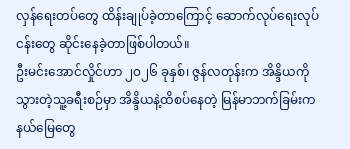လှန်ရေးတပ်တွေ ထိန်းချုပ်ခဲ့တာကြောင့် ဆောက်လုပ်ရေးလုပ်ငန်းတွေ ဆိုင်းနေခဲ့တာဖြစ်ပါတယ်။
ဦးမင်းအောင်လှိုင်ဟာ ၂၀၂၆ ခုနှစ်၊ ဇွန်လတုန်းက အိန္ဒိယကို သွားတဲ့သူ့ခရီးစဉ်မှာ အိန္ဒိယနဲ့ထိစပ်နေတဲ့ မြန်မာဘက်ခြမ်းက နယ်မြေတွေ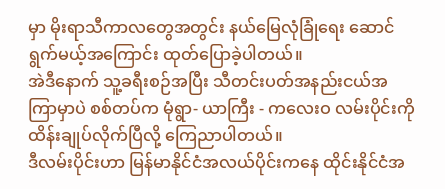မှာ မိုးရာသီကာလတွေအတွင်း နယ်မြေလုံခြုံရေး ဆောင်ရွက်မယ့်အကြောင်း ထုတ်ပြောခဲ့ပါတယ်။
အဲဒီနောက် သူ့ခရီးစဉ်အပြီး သီတင်းပတ်အနည်းငယ်အကြာမှာပဲ စစ်တပ်က မုံရွာ- ယာကြီး - ကလေးဝ လမ်းပိုင်းကို ထိန်းချုပ်လိုက်ပြီလို့ ကြေညာပါတယ်။
ဒီလမ်းပိုင်းဟာ မြန်မာနိုင်ငံအလယ်ပိုင်းကနေ ထိုင်းနိုင်ငံအ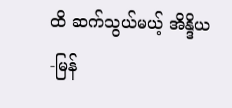ထိ ဆက်သွယ်မယ့် အိန္ဒိယ-မြန်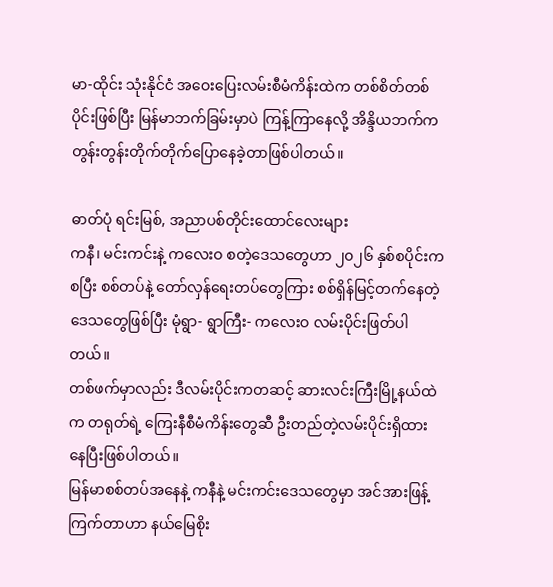မာ-ထိုင်း သုံးနိုင်ငံ အဝေးပြေးလမ်းစီမံကိန်းထဲက တစ်စိတ်တစ်ပိုင်းဖြစ်ပြီး မြန်မာဘက်ခြမ်းမှာပဲ ကြန့်ကြာနေလို့ အိန္ဒိယဘက်က တွန်းတွန်းတိုက်တိုက်ပြောနေခဲ့တာဖြစ်ပါတယ်။

ဓာတ်ပုံ ရင်းမြစ်, အညာပစ်တိုင်းထောင်လေးများ
ကနီ၊ မင်းကင်းနဲ့ ကလေးဝ စတဲ့ဒေသတွေဟာ ၂၀၂၆ နှစ်စပိုင်းကစပြီး စစ်တပ်နဲ့ တော်လှန်ရေးတပ်တွေကြား စစ်ရှိန်မြင့်တက်နေတဲ့ဒေသတွေဖြစ်ပြီး မုံရွာ- ရွာကြီး- ကလေးဝ လမ်းပိုင်းဖြတ်ပါတယ်။
တစ်ဖက်မှာလည်း ဒီလမ်းပိုင်းကတဆင့် ဆားလင်းကြီးမြို့နယ်ထဲက တရုတ်ရဲ့ ကြေးနီစီမံကိန်းတွေဆီ ဦးတည်တဲ့လမ်းပိုင်းရှိထားနေပြီးဖြစ်ပါတယ်။
မြန်မာစစ်တပ်အနေနဲ့ ကနီနဲ့ မင်းကင်းဒေသတွေမှာ အင်အားဖြန့်ကြက်တာဟာ နယ်မြေစိုး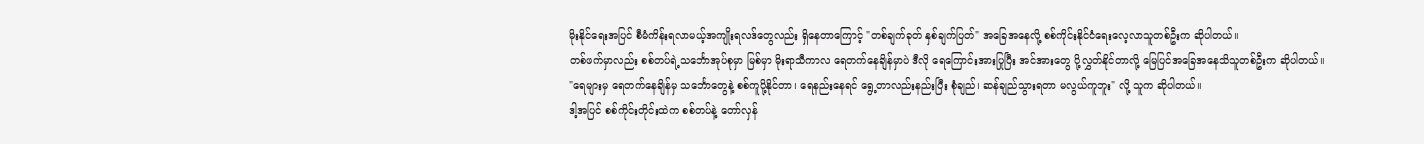မိုးနိုင်ရေးအပြင် စီမံကိန်းရလာမယ့်အကျိုးရလဒ်တွေလည်း ရှိနေတာကြောင့် "တစ်ချက်ခုတ် နှစ်ချက်ပြတ်" အခြေအနေလို့ စစ်ကိုင်းနိုင်ငံရေးလေ့လာသူတစ်ဦးက ဆိုပါတယ်။
တစ်ဖက်မှာလည်း စစ်တပ်ရဲ့သင်္ဘောအုပ်စုမှာ မြစ်မှာ မိုးရာသီကာလ ရေတက်နေချိန်မှာပဲ ဒီလို ရေကြောင်းအားပြုပြီး အင်အားတွေ ပို့လွှတ်နိုင်တာလို့ မြေပြင်အခြေအနေသိသူတစ်ဦးက ဆိုပါတယ်။
"ရေများမှ ရေတက်နေချိန်မှ သင်္ဘောတွေနဲ့ စစ်ကူပို့နိုင်တာ၊ ရေနည်းနေရင် ရွေ့တာလည်းနည်းပြီး စုံချည်၊ ဆန်ချည်သွားရတာ မလွယ်ကူဘူး" လို့ သူက ဆိုပါတယ်။
ဒါ့အပြင် စစ်ကိုင်းတိုင်းထဲက စစ်တပ်နဲ့ တော်လှန်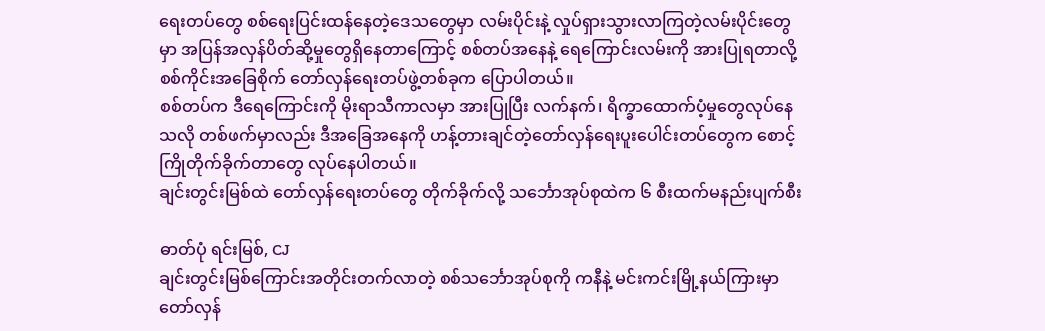ရေးတပ်တွေ စစ်ရေးပြင်းထန်နေတဲ့ဒေသတွေမှာ လမ်းပိုင်းနဲ့ လှုပ်ရှားသွားလာကြတဲ့လမ်းပိုင်းတွေမှာ အပြန်အလှန်ပိတ်ဆို့မှုတွေရှိနေတာကြောင့် စစ်တပ်အနေနဲ့ ရေကြောင်းလမ်းကို အားပြုရတာလို့ စစ်ကိုင်းအခြေစိုက် တော်လှန်ရေးတပ်ဖွဲ့တစ်ခုက ပြောပါတယ်။
စစ်တပ်က ဒီရေကြောင်းကို မိုးရာသီကာလမှာ အားပြုပြီး လက်နက်၊ ရိက္ခာထောက်ပံ့မှုတွေလုပ်နေသလို တစ်ဖက်မှာလည်း ဒီအခြေအနေကို ဟန့်တားချင်တဲ့တော်လှန်ရေးပူးပေါင်းတပ်တွေက စောင့်ကြိုတိုက်ခိုက်တာတွေ လုပ်နေပါတယ်။
ချင်းတွင်းမြစ်ထဲ တော်လှန်ရေးတပ်တွေ တိုက်ခိုက်လို့ သင်္ဘောအုပ်စုထဲက ၆ စီးထက်မနည်းပျက်စီး

ဓာတ်ပုံ ရင်းမြစ်, CJ
ချင်းတွင်းမြစ်ကြောင်းအတိုင်းတက်လာတဲ့ စစ်သင်္ဘောအုပ်စုကို ကနီနဲ့ မင်းကင်းမြို့နယ်ကြားမှာ တော်လှန်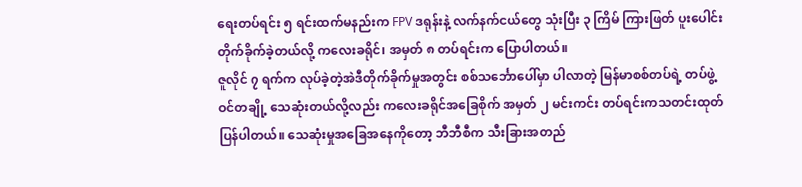ရေးတပ်ရင်း ၅ ရင်းထက်မနည်းက FPV ဒရုန်းနဲ့ လက်နက်ငယ်တွေ သုံးပြီး ၃ ကြိမ် ကြားဖြတ် ပူးပေါင်းတိုက်ခိုက်ခဲ့တယ်လို့ ကလေးခရိုင်၊ အမှတ် ၈ တပ်ရင်းက ပြောပါတယ်။
ဇူလိုင် ၇ ရက်က လုပ်ခဲ့တဲ့အဲဒီတိုက်ခိုက်မှုအတွင်း စစ်သင်္ဘောပေါ်မှာ ပါလာတဲ့ မြန်မာစစ်တပ်ရဲ့ တပ်ဖွဲ့ဝင်တချို့ သေဆုံးတယ်လို့လည်း ကလေးခရိုင်အခြေစိုက် အမှတ် ၂ မင်းကင်း တပ်ရင်းကသတင်းထုတ်ပြန်ပါတယ်။ သေဆုံးမှုအခြေအနေကိုတော့ ဘီဘီစီက သီးခြားအတည်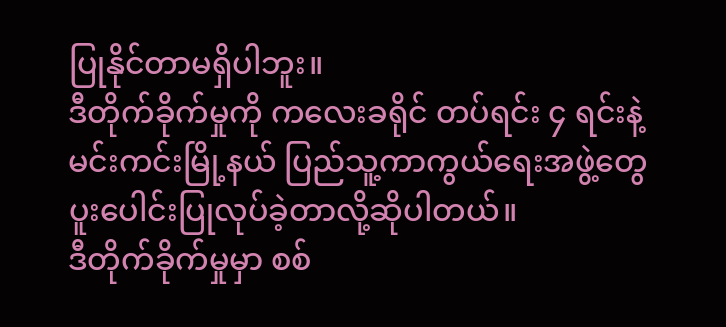ပြုနိုင်တာမရှိပါဘူး။
ဒီတိုက်ခိုက်မှုကို ကလေးခရိုင် တပ်ရင်း ၄ ရင်းနဲ့ မင်းကင်းမြို့နယ် ပြည်သူ့ကာကွယ်ရေးအဖွဲ့တွေ ပူးပေါင်းပြုလုပ်ခဲ့တာလို့ဆိုပါတယ်။
ဒီတိုက်ခိုက်မှုမှာ စစ်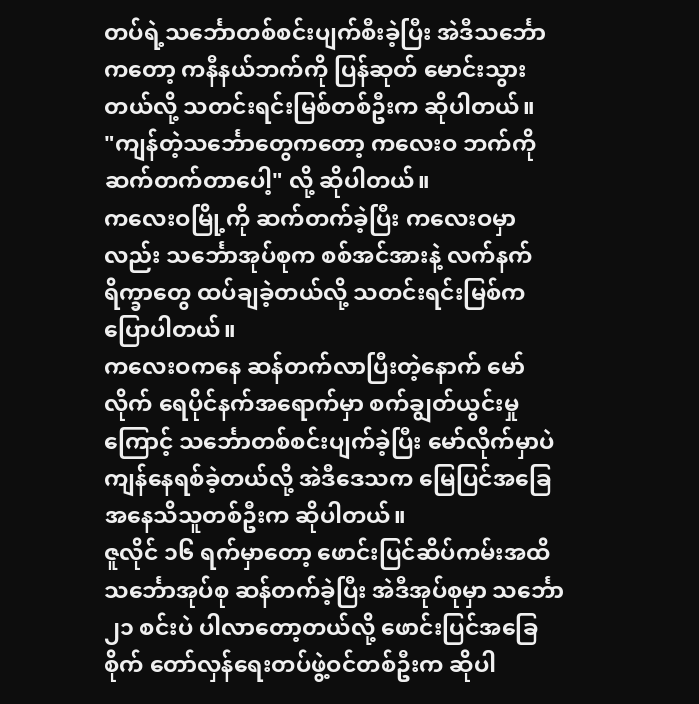တပ်ရဲ့သင်္ဘောတစ်စင်းပျက်စီးခဲ့ပြီး အဲဒီသင်္ဘောကတော့ ကနီနယ်ဘက်ကို ပြန်ဆုတ် မောင်းသွားတယ်လို့ သတင်းရင်းမြစ်တစ်ဦးက ဆိုပါတယ်။
"ကျန်တဲ့သင်္ဘောတွေကတော့ ကလေးဝ ဘက်ကို ဆက်တက်တာပေါ့" လို့ ဆိုပါတယ်။
ကလေးဝမြို့ကို ဆက်တက်ခဲ့ပြီး ကလေးဝမှာလည်း သင်္ဘောအုပ်စုက စစ်အင်အားနဲ့ လက်နက် ရိက္ခာတွေ ထပ်ချခဲ့တယ်လို့ သတင်းရင်းမြစ်က ပြောပါတယ်။
ကလေးဝကနေ ဆန်တက်လာပြီးတဲ့နောက် မော်လိုက် ရေပိုင်နက်အရောက်မှာ စက်ချွတ်ယွင်းမှုကြောင့် သင်္ဘောတစ်စင်းပျက်ခဲ့ပြီး မော်လိုက်မှာပဲ ကျန်နေရစ်ခဲ့တယ်လို့ အဲဒီဒေသက မြေပြင်အခြေအနေသိသူတစ်ဦးက ဆိုပါတယ်။
ဇူလိုင် ၁၆ ရက်မှာတော့ ဖောင်းပြင်ဆိပ်ကမ်းအထိ သင်္ဘောအုပ်စု ဆန်တက်ခဲ့ပြီး အဲဒီအုပ်စုမှာ သင်္ဘော ၂၁ စင်းပဲ ပါလာတော့တယ်လို့ ဖောင်းပြင်အခြေစိုက် တော်လှန်ရေးတပ်ဖွဲ့ဝင်တစ်ဦးက ဆိုပါ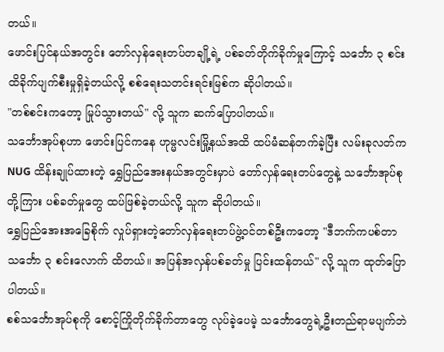တယ်။
ဖောင်းပြင်နယ်အတွင်း တော်လှန်ရေးတပ်တချို့ရဲ့ ပစ်ခတ်တိုက်ခိုက်မှုကြောင့် သင်္ဘော ၃ စင်း ထိခိုက်ပျက်စီးမှုရှိခဲ့တယ်လို့ စစ်ရေးသတင်းရင်းမြစ်က ဆိုပါတယ်။
"တစ်စင်းကတော့ မြုပ်သွားတယ်" လို့ သူက ဆက်ပြောပါတယ်။
သင်္ဘောအုပ်စုဟာ ဖောင်းပြင်ကနေ ဟုမ္မလင်းမြို့နယ်အထိ ထပ်မံဆန်တက်ခဲ့ပြီး လမ်းခုလတ်က NUG ထိန်းချုပ်ထားတဲ့ ရွှေပြည်အေးနယ်အတွင်းမှာပဲ တော်လှန်ရေးတပ်တွေနဲ့ သင်္ဘောအုပ်စုတို့ကြား ပစ်ခတ်မှုတွေ ထပ်ဖြစ်ခဲ့တယ်လို့ သူက ဆိုပါတယ်။
ရွှေပြည်အေးအခြေစိုက် လှုပ်ရှားတဲ့တော်လှန်ရေးတပ်ဖွဲ့ဝင်တစ်ဦးကတော့ "ဒီဘက်ကပစ်တာ သင်္ဘော ၃ စင်းလောက် ထိတယ်။ အပြန်အလှန်ပစ်ခတ်မှု ပြင်းထန်တယ်" လို့ သူက ထုတ်ပြောပါတယ်။
စစ်သင်္ဘောအုပ်စုကို စောင့်ကြိုတိုက်ခိုက်တာတွေ လုပ်ခဲ့ပေမဲ့ သင်္ဘောတွေရဲ့ဦးတည်ရာမပျက်ဘဲ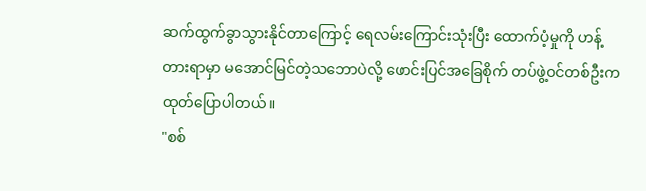ဆက်ထွက်ခွာသွားနိုင်တာကြောင့် ရေလမ်းကြောင်းသုံးပြီး ထောက်ပံ့မှုကို ဟန့်တားရာမှာ မအောင်မြင်တဲ့သဘောပဲလို့ ဖောင်းပြင်အခြေစိုက် တပ်ဖွဲ့ဝင်တစ်ဦးက ထုတ်ပြောပါတယ်။
"စစ်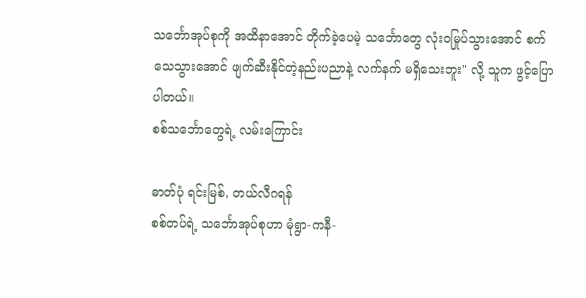သင်္ဘောအုပ်စုကို အထိနာအောင် တိုက်ခဲ့ပေမဲ့ သင်္ဘောတွေ လုံးဝမြုပ်သွားအောင် စက်သေသွားအောင် ဖျက်ဆီးနိုင်တဲ့နည်းပညာနဲ့ လက်နက် မရှိသေးဘူး" လို့ သူက ဖွင့်ပြောပါတယ်။
စစ်သင်္ဘောတွေရဲ့ လမ်းကြောင်း

ဓာတ်ပုံ ရင်းမြစ်, တယ်လီဂရန်
စစ်တပ်ရဲ့ သင်္ဘောအုပ်စုဟာ မုံရွာ-ကနီ-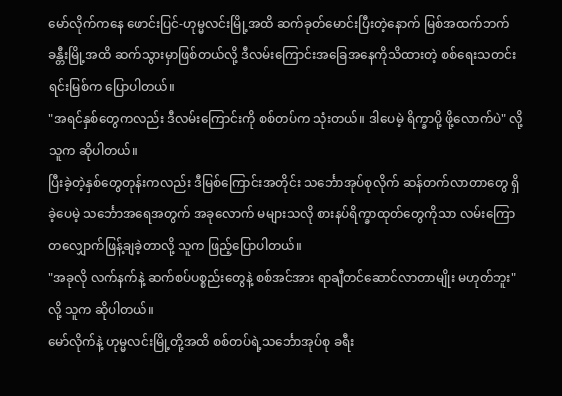မော်လိုက်ကနေ ဖောင်းပြင်-ဟုမ္မလင်းမြို့အထိ ဆက်ခုတ်မောင်းပြီးတဲ့နောက် မြစ်အထက်ဘက် ခန္တီးမြို့အထိ ဆက်သွားမှာဖြစ်တယ်လို့ ဒီလမ်းကြောင်းအခြေအနေကိုသိထားတဲ့ စစ်ရေးသတင်းရင်းမြစ်က ပြောပါတယ်။
"အရင်နှစ်တွေကလည်း ဒီလမ်းကြောင်းကို စစ်တပ်က သုံးတယ်။ ဒါပေမဲ့ ရိက္ခာပို့ ဖို့လောက်ပဲ" လို့ သူက ဆိုပါတယ်။
ပြီးခဲ့တဲ့နှစ်တွေတုန်းကလည်း ဒီမြစ်ကြောင်းအတိုင်း သင်္ဘောအုပ်စုလိုက် ဆန်တက်လာတာတွေ ရှိခဲ့ပေမဲ့ သင်္ဘောအရေအတွက် အခုလောက် မများသလို စားနပ်ရိက္ခာထုတ်တွေကိုသာ လမ်းကြော တလျှောက်ဖြန့်ချခဲ့တာလို့ သူက ဖြည့်ပြောပါတယ်။
"အခုလို လက်နက်နဲ့ ဆက်စပ်ပစ္စည်းတွေနဲ့ စစ်အင်အား ရာချီတင်ဆောင်လာတာမျိုး မဟုတ်ဘူး"လို့ သူက ဆိုပါတယ်။
မော်လိုက်နဲ့ ဟုမ္မလင်းမြို့တို့အထိ စစ်တပ်ရဲ့သင်္ဘောအုပ်စု ခရီး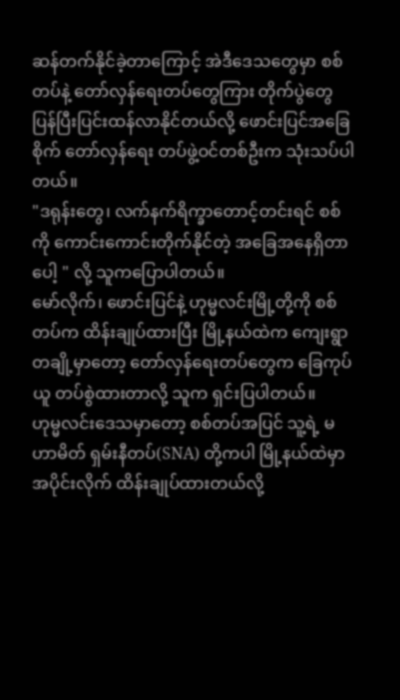ဆန်တက်နိုင်ခဲ့တာကြောင့် အဲဒီဒေသတွေမှာ စစ်တပ်နဲ့ တော်လှန်ရေးတပ်တွေကြား တိုက်ပွဲတွေ ပြန်ပြီးပြင်းထန်လာနိုင်တယ်လို့ ဖောင်းပြင်အခြေစိုက် တော်လှန်ရေး တပ်ဖွဲ့ဝင်တစ်ဦးက သုံးသပ်ပါတယ်။
"ဒရုန်းတွေ၊ လက်နက်ရိက္ခာတောင့်တင်းရင် စစ်ကို ကောင်းကောင်းတိုက်နိုင်တဲ့ အခြေအနေရှိတာပေါ့ " လို့ သူကပြောပါတယ်။
မော်လိုက်၊ ဖောင်းပြင်နဲ့ ဟုမ္မလင်းမြို့တို့ကို စစ်တပ်က ထိန်းချုပ်ထားပြီး မြို့နယ်ထဲက ကျေးရွာတချို့မှာတော့ တော်လှန်ရေးတပ်တွေက ခြေကုပ်ယူ တပ်စွဲထားတာလို့ သူက ရှင်းပြပါတယ်။
ဟုမ္မလင်းဒေသမှာတော့ စစ်တပ်အပြင် သူ့ရဲ့ မဟာမိတ် ရှမ်းနီတပ်(SNA) တို့ကပါ မြို့နယ်ထဲမှာ အပိုင်းလိုက် ထိန်းချုပ်ထားတယ်လို့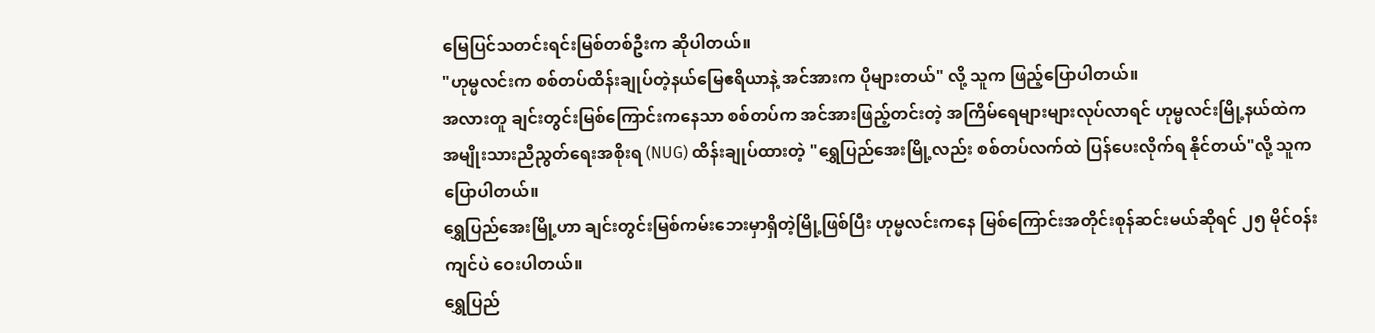မြေပြင်သတင်းရင်းမြစ်တစ်ဦးက ဆိုပါတယ်။
"ဟုမ္မလင်းက စစ်တပ်ထိန်းချုပ်တဲ့နယ်မြေဧရိယာနဲ့ အင်အားက ပိုများတယ်" လို့ သူက ဖြည့်ပြောပါတယ်။
အလားတူ ချင်းတွင်းမြစ်ကြောင်းကနေသာ စစ်တပ်က အင်အားဖြည့်တင်းတဲ့ အကြိမ်ရေများများလုပ်လာရင် ဟုမ္မလင်းမြို့နယ်ထဲက အမျိုးသားညီညွတ်ရေးအစိုးရ (NUG) ထိန်းချုပ်ထားတဲ့ "ရွှေပြည်အေးမြို့လည်း စစ်တပ်လက်ထဲ ပြန်ပေးလိုက်ရ နိုင်တယ်"လို့ သူက ပြောပါတယ်။
ရွှေပြည်အေးမြို့ဟာ ချင်းတွင်းမြစ်ကမ်းဘေးမှာရှိတဲ့မြို့ဖြစ်ပြီး ဟုမ္မလင်းကနေ မြစ်ကြောင်းအတိုင်းစုန်ဆင်းမယ်ဆိုရင် ၂၅ မိုင်ဝန်းကျင်ပဲ ဝေးပါတယ်။
ရွှေပြည်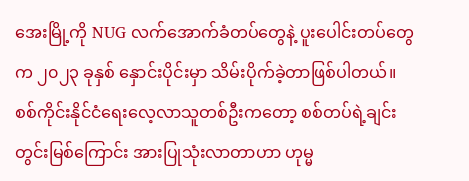အေးမြို့ကို NUG လက်အောက်ခံတပ်တွေနဲ့ ပူးပေါင်းတပ်တွေက ၂၀၂၃ ခုနှစ် နှောင်းပိုင်းမှာ သိမ်းပိုက်ခဲ့တာဖြစ်ပါတယ်။
စစ်ကိုင်းနိုင်ငံရေးလေ့လာသူတစ်ဦးကတော့ စစ်တပ်ရဲ့ချင်းတွင်းမြစ်ကြောင်း အားပြုသုံးလာတာဟာ ဟုမ္မ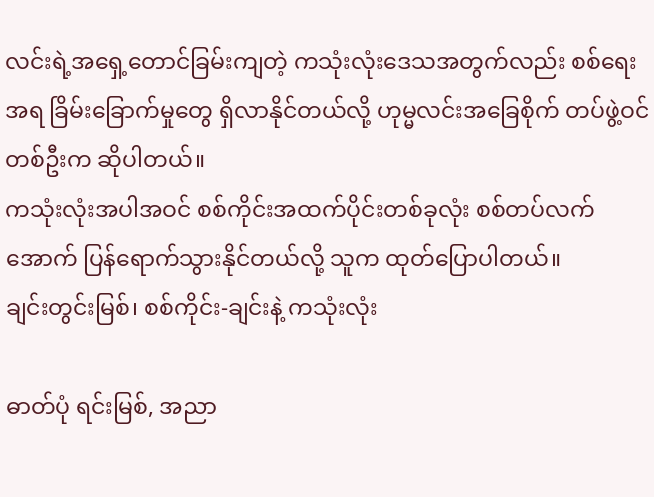လင်းရဲ့အရှေ့တောင်ခြမ်းကျတဲ့ ကသုံးလုံးဒေသအတွက်လည်း စစ်ရေးအရ ခြိမ်းခြောက်မှုတွေ ရှိလာနိုင်တယ်လို့ ဟုမ္မလင်းအခြေစိုက် တပ်ဖွဲ့ဝင်တစ်ဦးက ဆိုပါတယ်။
ကသုံးလုံးအပါအဝင် စစ်ကိုင်းအထက်ပိုင်းတစ်ခုလုံး စစ်တပ်လက်အောက် ပြန်ရောက်သွားနိုင်တယ်လို့ သူက ထုတ်ပြောပါတယ်။
ချင်းတွင်းမြစ်၊ စစ်ကိုင်း-ချင်းနဲ့ ကသုံးလုံး

ဓာတ်ပုံ ရင်းမြစ်, အညာ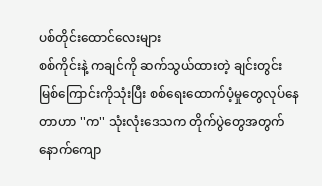ပစ်တိုင်းထောင်လေးများ
စစ်ကိုင်းနဲ့ ကချင်ကို ဆက်သွယ်ထားတဲ့ ချင်းတွင်းမြစ်ကြောင်းကိုသုံးပြီး စစ်ရေးထောက်ပံ့မှုတွေလုပ်နေတာဟာ ''က'' သုံးလုံးဒေသက တိုက်ပွဲတွေအတွက် နောက်ကျော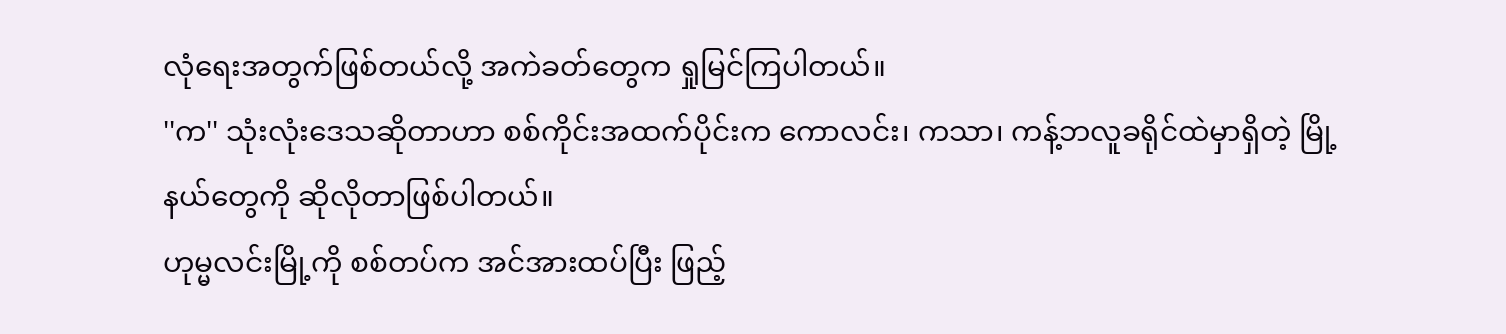လုံရေးအတွက်ဖြစ်တယ်လို့ အကဲခတ်တွေက ရှုမြင်ကြပါတယ်။
''က'' သုံးလုံးဒေသဆိုတာဟာ စစ်ကိုင်းအထက်ပိုင်းက ကောလင်း၊ ကသာ၊ ကန့်ဘလူခရိုင်ထဲမှာရှိတဲ့ မြို့နယ်တွေကို ဆိုလိုတာဖြစ်ပါတယ်။
ဟုမ္မလင်းမြို့ကို စစ်တပ်က အင်အားထပ်ပြီး ဖြည့်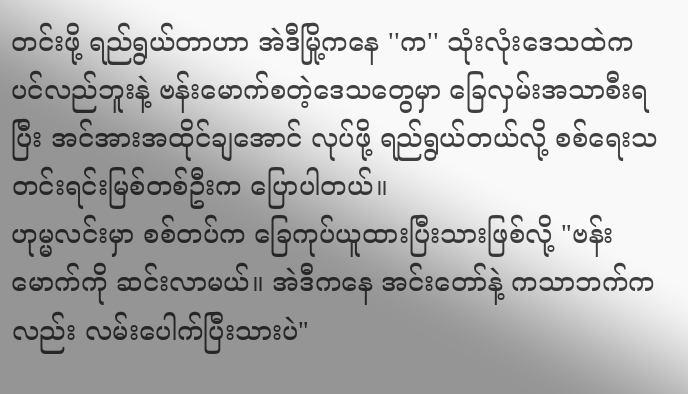တင်းဖို့ ရည်ရွယ်တာဟာ အဲဒီမြို့ကနေ ''က'' သုံးလုံးဒေသထဲက ပင်လည်ဘူးနဲ့ ဗန်းမောက်စတဲ့ဒေသတွေမှာ ခြေလှမ်းအသာစီးရပြီး အင်အားအထိုင်ချအောင် လုပ်ဖို့ ရည်ရွယ်တယ်လို့ စစ်ရေးသတင်းရင်းမြစ်တစ်ဦးက ပြောပါတယ်။
ဟုမ္မလင်းမှာ စစ်တပ်က ခြေကုပ်ယူထားပြီးသားဖြစ်လို့ "ဗန်းမောက်ကို ဆင်းလာမယ်။ အဲဒီကနေ အင်းတော်နဲ့ ကသာဘက်ကလည်း လမ်းပေါက်ပြီးသားပဲ"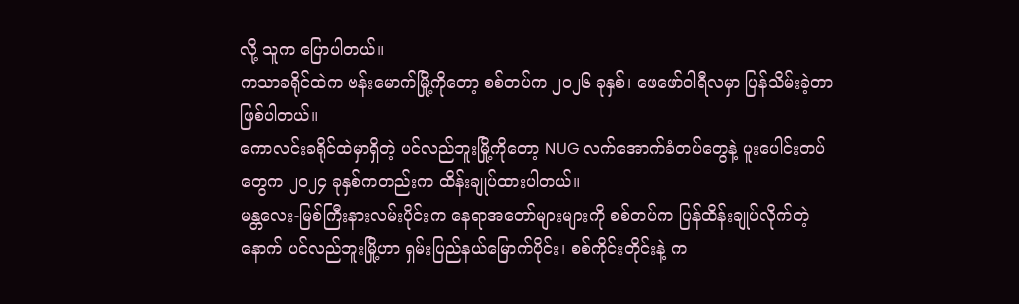လို့ သူက ပြောပါတယ်။
ကသာခရိုင်ထဲက ဗန်းမောက်မြို့ကိုတော့ စစ်တပ်က ၂၀၂၆ ခုနှစ်၊ ဖေဖော်ဝါရီလမှာ ပြန်သိမ်းခဲ့တာဖြစ်ပါတယ်။
ကောလင်းခရိုင်ထဲမှာရှိတဲ့ ပင်လည်ဘူးမြို့ကိုတော့ NUG လက်အောက်ခံတပ်တွေနဲ့ ပူးပေါင်းတပ်တွေက ၂၀၂၄ ခုနှစ်ကတည်းက ထိန်းချုပ်ထားပါတယ်။
မန္တလေး-မြစ်ကြီးနားလမ်းပိုင်းက နေရာအတော်များများကို စစ်တပ်က ပြန်ထိန်းချုပ်လိုက်တဲ့နောက် ပင်လည်ဘူးမြို့ဟာ ရှမ်းပြည်နယ်မြောက်ပိုင်း၊ စစ်ကိုင်းတိုင်းနဲ့ က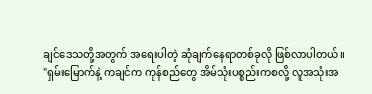ချင်ဒေသတို့အတွက် အရေးပါတဲ့ ဆုံချက်နေရာတစ်ခုလို ဖြစ်လာပါတယ်။
"ရှမ်းမြောက်နဲ့ ကချင်က ကုန်စည်တွေ အိမ်သုံးပစ္စည်းကစလို့ လူအသုံးအ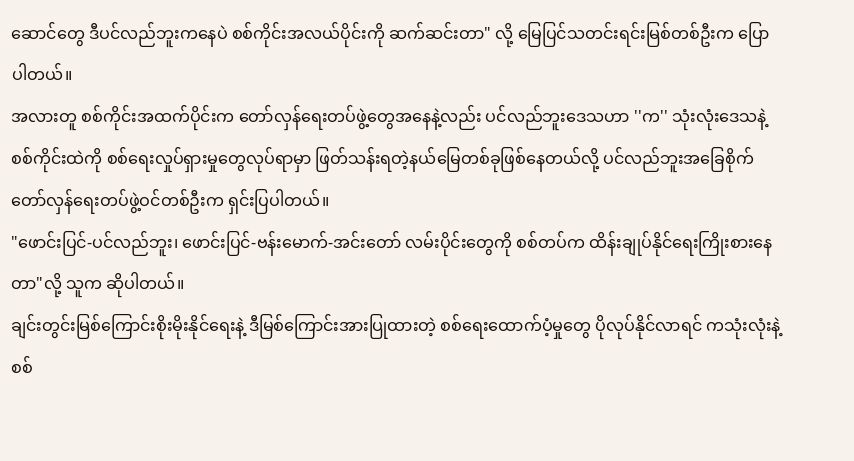ဆောင်တွေ ဒီပင်လည်ဘူးကနေပဲ စစ်ကိုင်းအလယ်ပိုင်းကို ဆက်ဆင်းတာ" လို့ မြေပြင်သတင်းရင်းမြစ်တစ်ဦးက ပြောပါတယ်။
အလားတူ စစ်ကိုင်းအထက်ပိုင်းက တော်လှန်ရေးတပ်ဖွဲ့တွေအနေနဲ့လည်း ပင်လည်ဘူးဒေသဟာ ''က'' သုံးလုံးဒေသနဲ့ စစ်ကိုင်းထဲကို စစ်ရေးလှုပ်ရှားမှုတွေလုပ်ရာမှာ ဖြတ်သန်းရတဲ့နယ်မြေတစ်ခုဖြစ်နေတယ်လို့ ပင်လည်ဘူးအခြေစိုက် တော်လှန်ရေးတပ်ဖွဲ့ဝင်တစ်ဦးက ရှင်းပြပါတယ်။
"ဖောင်းပြင်-ပင်လည်ဘူး၊ ဖောင်းပြင်-ဗန်းမောက်-အင်းတော် လမ်းပိုင်းတွေကို စစ်တပ်က ထိန်းချုပ်နိုင်ရေးကြိုးစားနေတာ"လို့ သူက ဆိုပါတယ်။
ချင်းတွင်းမြစ်ကြောင်းစိုးမိုးနိုင်ရေးနဲ့ ဒီမြစ်ကြောင်းအားပြုထားတဲ့ စစ်ရေးထောက်ပံ့မှုတွေ ပိုလုပ်နိုင်လာရင် ကသုံးလုံးနဲ့ စစ်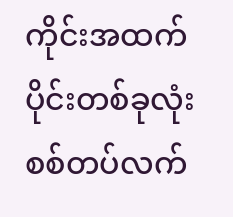ကိုင်းအထက်ပိုင်းတစ်ခုလုံး စစ်တပ်လက်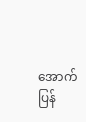အောက် ပြန်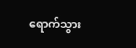ရောက်သွား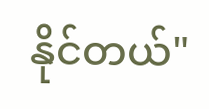နိုင်တယ်"